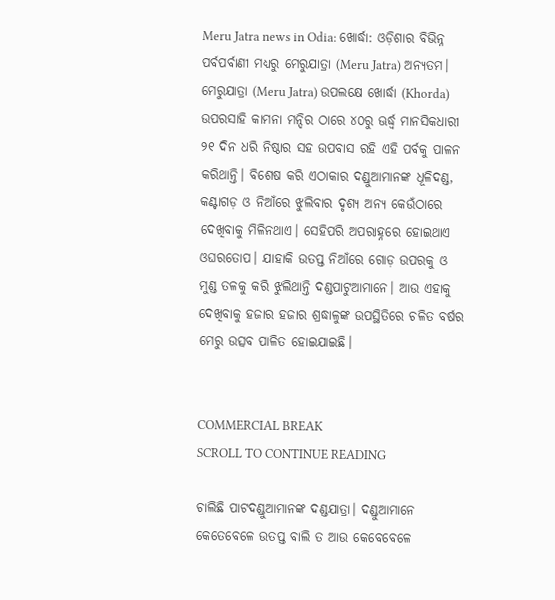Meru Jatra news in Odia: ଖୋର୍ଦ୍ଧା: ଓଡ଼ିଶାର ବିଭିନ୍ନ ପର୍ବପର୍ବାଣୀ ମଧ୍ୟରୁ ମେରୁଯାତ୍ରା (Meru Jatra) ଅନ୍ୟତମ। ମେରୁଯାତ୍ରା (Meru Jatra) ଉପଲକ୍ଷେ ଖୋର୍ଦ୍ଧା (Khorda) ଉପରସାହି କାମନା ମନ୍ଦିର ଠାରେ ୪୦ରୁ ଊର୍ଦ୍ଧ୍ୱ ମାନସିକଧାରୀ ୨୧ ଦିନ ଧରି ନିଷ୍ଠାର ସହ ଉପବାସ ରହି ଏହି ପର୍ବକୁ ପାଳନ କରିଥାନ୍ତି। ବିଶେଷ କରି ଏଠାକାର ଦଣ୍ଡୁଆମାନଙ୍କ ଧୂଳିଦଣ୍ଡ, କଣ୍ଟାଗଡ଼ ଓ ନିଆଁରେ ଝୁଲିବାର ଦୃଶ୍ୟ ଅନ୍ୟ କେଉଁଠାରେ ଦେଖିବାକୁ ମିଳିନଥାଏ। ସେହିପରି ଅପରାହ୍ନରେ ହୋଇଥାଏ ଓଘରତୋପ। ଯାହାକି ଉତପ୍ତ ନିଆଁରେ ଗୋଡ଼ ଉପରକୁ ଓ ମୁଣ୍ଡ ତଳକୁ କରି ଝୁଲିଥାନ୍ତି ଦଣ୍ଡପାଟୁଆମାନେ। ଆଉ ଏହାକୁ ଦେଖିବାକୁ ହଜାର ହଜାର ଶ୍ରଦ୍ଧାଳୁଙ୍କ ଉପସ୍ଥିତିରେ ଚଳିତ ବର୍ଷର ମେରୁ ଉତ୍ସବ ପାଳିତ ହୋଇଯାଇଛି।


COMMERCIAL BREAK
SCROLL TO CONTINUE READING

ଚାଲିଛି ପାଟଦଣ୍ଡୁଆମାନଙ୍କ ଦଣ୍ଡଯାତ୍ରା। ଦଣ୍ଡୁଆମାନେ କେତେବେଳେ ଉତପ୍ତ ବାଲି ତ ଆଉ କେବେବେଳେ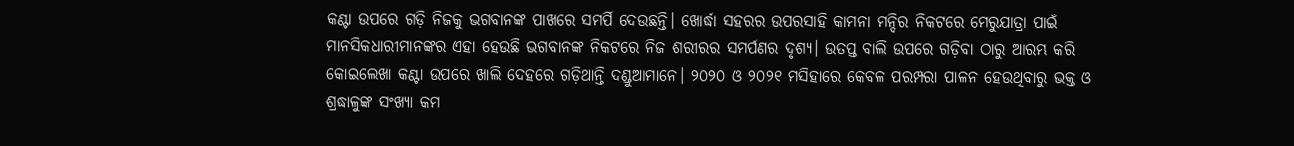କଣ୍ଟା ଉପରେ ଗଡ଼ି ନିଜକୁ ଭଗବାନଙ୍କ ପାଖରେ ସମର୍ପି ଦେଉଛନ୍ତି। ଖୋର୍ଦ୍ଧା ସହରର ଉପରସାହି କାମନା ମନ୍ଦିର ନିକଟରେ ମେରୁଯାତ୍ରା ପାଇଁ ମାନସିକଧାରୀମାନଙ୍କର ଏହା ହେଉଛି ଭଗବାନଙ୍କ ନିକଟରେ ନିଜ ଶରୀରର ସମର୍ପଣର ଦୃଶ୍ୟ। ଉତପ୍ତ ବାଲି ଉପରେ ଗଡ଼ିବା ଠାରୁ ଆରମ୍ଭ କରି କୋଇଲେଖା କଣ୍ଟା ଉପରେ ଖାଲି ଦେହରେ ଗଡ଼ିଥାନ୍ତି ଦଣ୍ଡୁଆମାନେ। ୨୦୨୦ ଓ ୨୦୨୧ ମସିହାରେ କେବଳ ପରମ୍ପରା ପାଳନ ହେଉଥିବାରୁ ଭକ୍ତ ଓ ଶ୍ରଦ୍ଧାଳୁଙ୍କ ସଂଖ୍ୟା କମ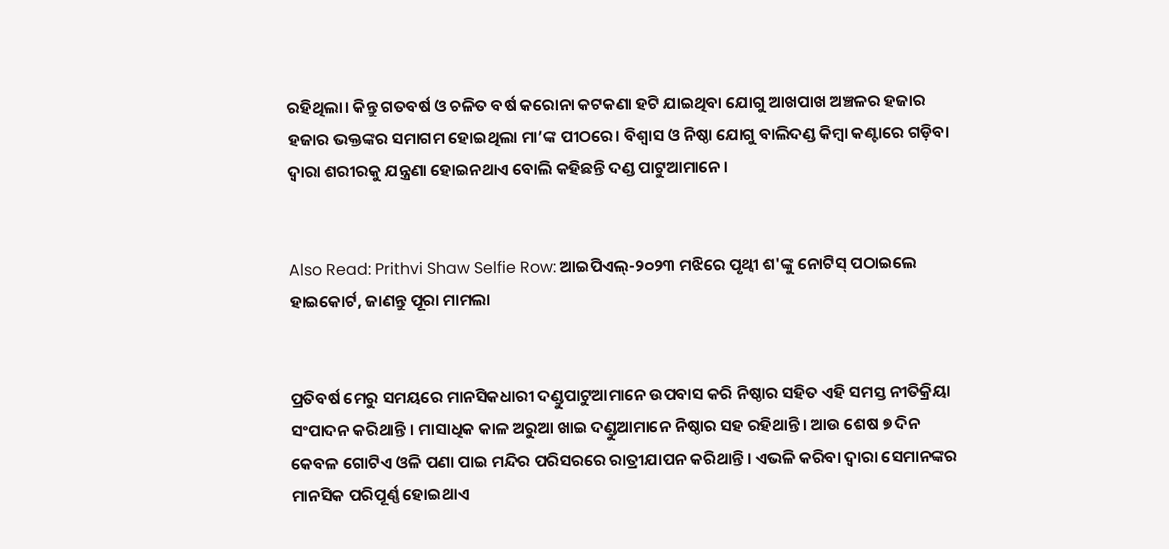ରହିଥିଲା। କିନ୍ତୁ ଗତବର୍ଷ ଓ ଚଳିତ ବର୍ଷ କରୋନା କଟକଣା ହଟି ଯାଇଥିବା ଯୋଗୁ ଆଖପାଖ ଅଞ୍ଚଳର ହଜାର ହଜାର ଭକ୍ତଙ୍କର ସମାଗମ ହୋଇଥିଲା ମା’ଙ୍କ ପୀଠରେ। ବିଶ୍ୱାସ ଓ ନିଷ୍ଠା ଯୋଗୁ ବାଲିଦଣ୍ଡ କିମ୍ବା କଣ୍ଟାରେ ଗଡ଼ିବା ଦ୍ୱାରା ଶରୀରକୁ ଯନ୍ତ୍ରଣା ହୋଇନଥାଏ ବୋଲି କହିଛନ୍ତି ଦଣ୍ଡ ପାଟୁଆମାନେ।


Also Read: Prithvi Shaw Selfie Row: ଆଇପିଏଲ୍-୨୦୨୩ ମଝିରେ ପୃଥ୍ୱୀ ଶ'ଙ୍କୁ ନୋଟିସ୍ ପଠାଇଲେ ହାଇକୋର୍ଟ, ଜାଣନ୍ତୁ ପୂରା ମାମଲା


ପ୍ରତିବର୍ଷ ମେରୁ ସମୟରେ ମାନସିକଧାରୀ ଦଣ୍ଡୁପାଟୁଆମାନେ ଉପବାସ କରି ନିଷ୍ଠାର ସହିତ ଏହି ସମସ୍ତ ନୀତିକ୍ରିୟା ସଂପାଦନ କରିଥାନ୍ତି । ମାସାଧିକ କାଳ ଅରୁଆ ଖାଇ ଦଣ୍ଡୁଆମାନେ ନିଷ୍ଠାର ସହ ରହିଥାନ୍ତି। ଆଉ ଶେଷ ୭ ଦିନ କେବଳ ଗୋଟିଏ ଓଳି ପଣା ପାଇ ମନ୍ଦିର ପରିସରରେ ରାତ୍ରୀଯାପନ କରିଥାନ୍ତି । ଏଭଳି କରିବା ଦ୍ୱାରା ସେମାନଙ୍କର ମାନସିକ ପରିପୂର୍ଣ୍ଣ ହୋଇଥାଏ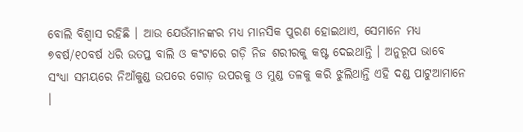ବୋଲି ବିଶ୍ୱାସ ରହିଛି । ଆଉ ଯେଉଁମାନଙ୍କର ମଧ୍ୟ ମାନସିକ ପୁରଣ ହୋଇଥାଏ, ସେମାନେ ମଧ୍ୟ ୭ବର୍ଷ/୧୦ବର୍ଷ ଧରି ଉତପ୍ତ ବାଲି ଓ କଂଟାରେ ଗଡ଼ି ନିଜ ଶରୀରକୁ କଷ୍ଟ ଦେଇଥାନ୍ତି । ଅନୁରୂପ ଭାବେ ସଂଧ୍ୟା ସମୟରେ ନିଆଁକୁଣ୍ଡ ଉପରେ ଗୋଡ଼ ଉପରକୁ ଓ ମୁଣ୍ଡ ତଳକୁ କରି ଝୁଲିଥାନ୍ତି ଏହି ଦଣ୍ଡ ପାଟୁଆମାନେ ।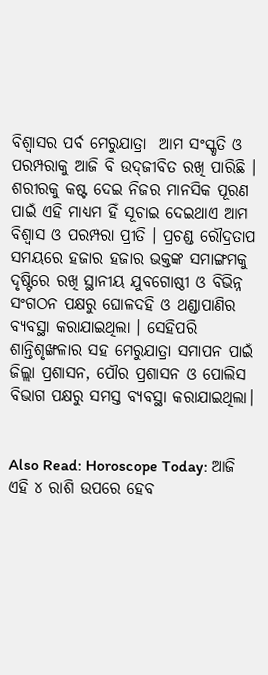ବିଶ୍ୱାସର ପର୍ବ ମେରୁଯାତ୍ରା  ଆମ ସଂସ୍କୃତି ଓ ପରମ୍ପରାକୁ ଆଜି ବି ଉଦ୍‌ଜୀବିତ ରଖି ପାରିଛି । ଶରୀରକୁ କଷ୍ଟ ଦେଇ ନିଜର ମାନସିକ ପୂରଣ ପାଇଁ ଏହି ମାଧ୍ୟମ ହିଁ ସୂଚାଇ ଦେଇଥାଏ ଆମ ବିଶ୍ୱାସ ଓ ପରମ୍ପରା ପ୍ରୀତି । ପ୍ରଚଣ୍ଡ ରୌଦ୍ରତାପ ସମୟରେ ହଜାର ହଜାର ଭକ୍ତଙ୍କ ସମାଙ୍ଗମକୁ ଦୃଷ୍ଟିରେ ରଖି ସ୍ଥାନୀୟ ଯୁବଗୋଷ୍ଠୀ ଓ ବିଭିନ୍ନ ସଂଗଠନ ପକ୍ଷରୁ ଘୋଳଦହି ଓ ଥଣ୍ଡାପାଣିର ବ୍ୟବସ୍ଥା କରାଯାଇଥିଲା । ସେହିପରି ଶାନ୍ତିଶୃଙ୍ଖଳାର ସହ ମେରୁଯାତ୍ରା ସମାପନ ପାଇଁ ଜିଲ୍ଲା ପ୍ରଶାସନ, ପୌର ପ୍ରଶାସନ ଓ ପୋଲିସ ବିଭାଗ ପକ୍ଷରୁ ସମସ୍ତ ବ୍ୟବସ୍ଥା କରାଯାଇଥିଲା।


Also Read: Horoscope Today: ଆଜି ଏହି ୪ ରାଶି ଉପରେ ହେବ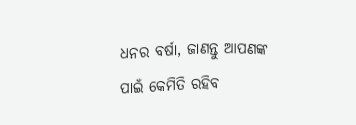ଧନର ବର୍ଷା, ଜାଣନ୍ତୁ ଆପଣଙ୍କ ପାଇଁ କେମିତି ରହିବ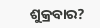ଶୁକ୍ରବାର?